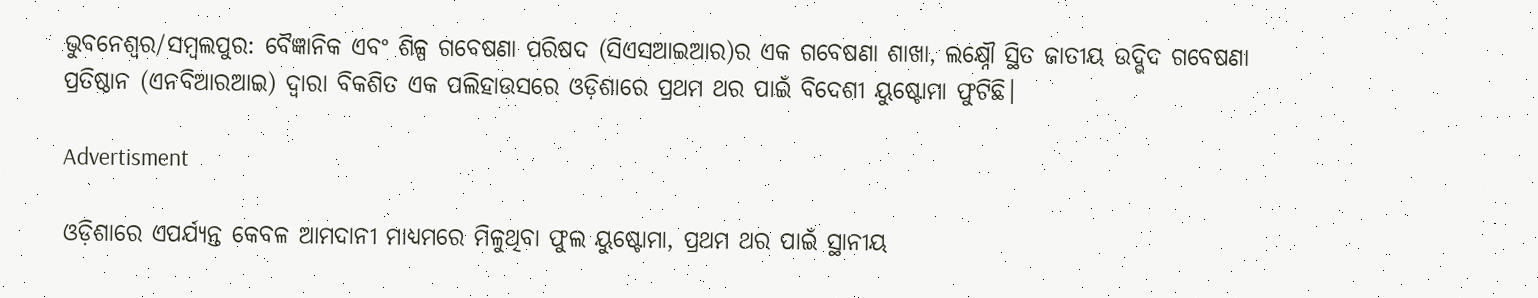ଭୁବନେଶ୍ବର/ସମ୍ବଲପୁର: ବୈଜ୍ଞାନିକ ଏବଂ ଶିଳ୍ପ ଗବେଷଣା ପରିଷଦ (ସିଏସଆଇଆର)ର ଏକ ଗବେଷଣା ଶାଖା, ଲକ୍ଷ୍ନୌ ସ୍ଥିତ ଜାତୀୟ ଉଦ୍ଭିଦ ଗବେଷଣା ପ୍ରତିଷ୍ଠାନ (ଏନବିଆରଆଇ) ଦ୍ୱାରା ବିକଶିତ ଏକ ପଲିହାଉସରେ ଓଡ଼ିଶାରେ ପ୍ରଥମ ଥର ପାଇଁ ବିଦେଶୀ ୟୁଷ୍ଟୋମା ଫୁଟିଛି।

Advertisment

ଓଡ଼ିଶାରେ ଏପର୍ଯ୍ୟନ୍ତ କେବଳ ଆମଦାନୀ ମାଧ୍ୟମରେ ମିଳୁଥିବା ଫୁଲ ୟୁଷ୍ଟୋମା, ପ୍ରଥମ ଥର ପାଇଁ ସ୍ଥାନୀୟ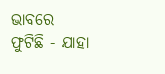ଭାବରେ ଫୁଟିଛି - ଯାହା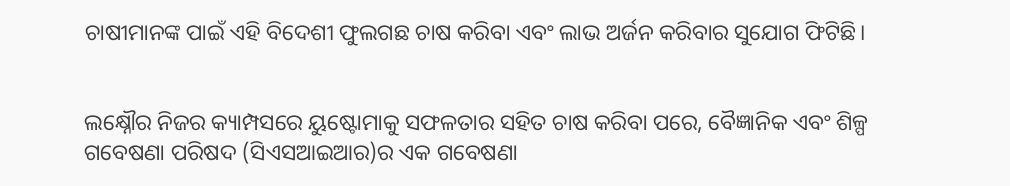ଚାଷୀମାନଙ୍କ ପାଇଁ ଏହି ବିଦେଶୀ ଫୁଲଗଛ ଚାଷ କରିବା ଏବଂ ଲାଭ ଅର୍ଜନ କରିବାର ସୁଯୋଗ ଫିଟିଛି।


ଲକ୍ଷ୍ନୌର ନିଜର କ୍ୟାମ୍ପସରେ ୟୁଷ୍ଟୋମାକୁ ସଫଳତାର ସହିତ ଚାଷ କରିବା ପରେ, ବୈଜ୍ଞାନିକ ଏବଂ ଶିଳ୍ପ ଗବେଷଣା ପରିଷଦ (ସିଏସଆଇଆର)ର ଏକ ଗବେଷଣା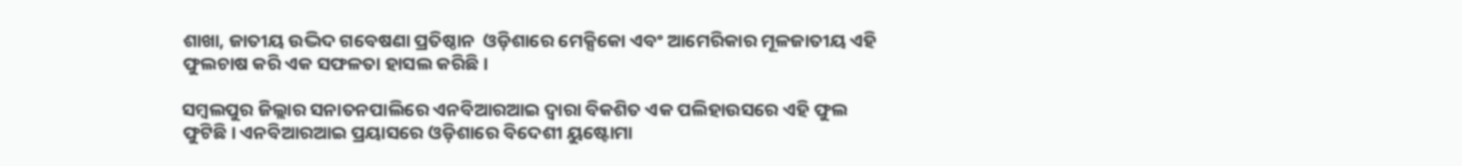ଶାଖା, ଜାତୀୟ ଉଦ୍ଭିଦ ଗବେଷଣା ପ୍ରତିଷ୍ଠାନ  ଓଡ଼ିଶାରେ ମେକ୍ସିକୋ ଏବଂ ଆମେରିକାର ମୂଳଜାତୀୟ ଏହି ଫୁଲଚାଷ କରି ଏକ ସଫଳତା ହାସଲ କରିଛି।

ସମ୍ବଲପୁର ଜିଲ୍ଲାର ସନାତନପାଲିରେ ଏନବିଆରଆଇ ଦ୍ୱାରା ବିକଶିତ ଏକ ପଲିହାଉସରେ ଏହି ଫୁଲ ଫୁଟିଛି। ଏନବିଆରଆଇ ପ୍ରୟାସରେ ଓଡ଼ିଶାରେ ବିଦେଶୀ ୟୁଷ୍ଟୋମା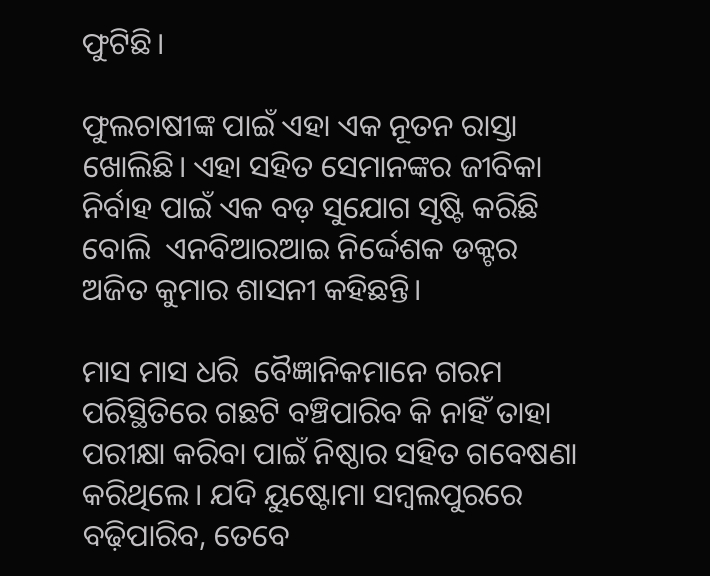ଫୁଟିଛି।

ଫୁଲଚାଷୀଙ୍କ ପାଇଁ ଏହା ଏକ ନୂତନ ରାସ୍ତା ଖୋଲିଛି। ଏହା ସହିତ ସେମାନଙ୍କର ଜୀବିକା ନିର୍ବାହ ପାଇଁ ଏକ ବଡ଼ ସୁଯୋଗ ସୃଷ୍ଟି କରିଛି ବୋଲି  ଏନବିଆରଆଇ ନିର୍ଦ୍ଦେଶକ ଡକ୍ଟର ଅଜିତ କୁମାର ଶାସନୀ କହିଛନ୍ତି।

ମାସ ମାସ ଧରି  ବୈଜ୍ଞାନିକମାନେ ଗରମ ପରିସ୍ଥିତିରେ ଗଛଟି ବଞ୍ଚିପାରିବ କି ନାହିଁ ତାହା ପରୀକ୍ଷା କରିବା ପାଇଁ ନିଷ୍ଠାର ସହିତ ଗବେଷଣା କରିଥିଲେ। ଯଦି ୟୁଷ୍ଟୋମା ସମ୍ବଲପୁରରେ ବଢ଼ିପାରିବ, ତେବେ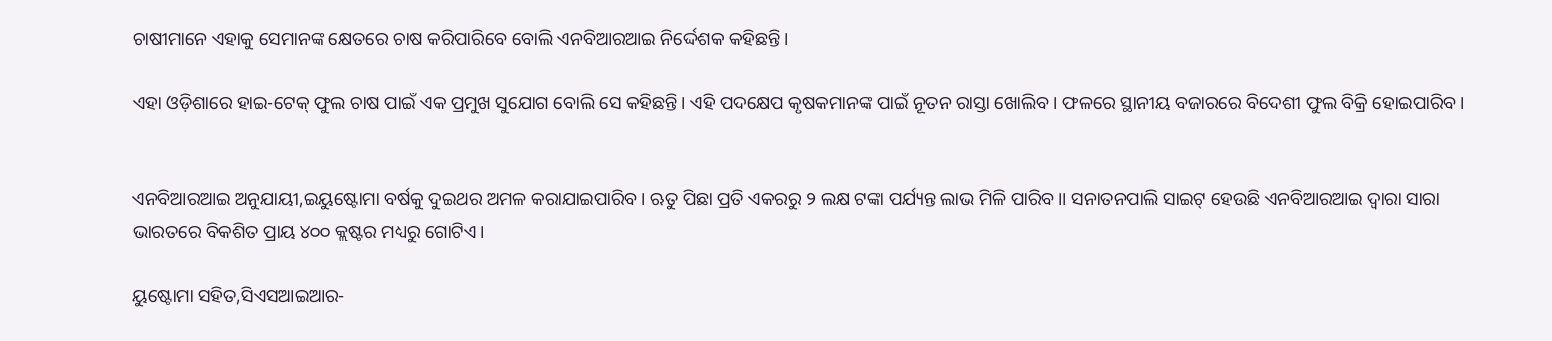ଚାଷୀମାନେ ଏହାକୁ ସେମାନଙ୍କ କ୍ଷେତରେ ଚାଷ କରିପାରିବେ ବୋଲି ଏନବିଆରଆଇ ନିର୍ଦ୍ଦେଶକ କହିଛନ୍ତି।

ଏହା ଓଡ଼ିଶାରେ ହାଇ-ଟେକ୍ ଫୁଲ ଚାଷ ପାଇଁ ଏକ ପ୍ରମୁଖ ସୁଯୋଗ ବୋଲି ସେ କହିଛନ୍ତି। ଏହି ପଦକ୍ଷେପ କୃଷକମାନଙ୍କ ପାଇଁ ନୂତନ ରାସ୍ତା ଖୋଲିବ। ଫଳରେ ସ୍ଥାନୀୟ ବଜାରରେ ବିଦେଶୀ ଫୁଲ ବିକ୍ରି ହୋଇପାରିବ।


ଏନବିଆରଆଇ ଅନୁଯାୟୀ,ଇୟୁଷ୍ଟୋମା ବର୍ଷକୁ ଦୁଇଥର ଅମଳ କରାଯାଇପାରିବ। ଋତୁ ପିଛା ପ୍ରତି ଏକରରୁ ୨ ଲକ୍ଷ ଟଙ୍କା ପର୍ଯ୍ୟନ୍ତ ଲାଭ ମିଳି ପାରିବ।। ସନାତନପାଲି ସାଇଟ୍ ହେଉଛି ଏନବିଆରଆଇ ଦ୍ୱାରା ସାରା ଭାରତରେ ବିକଶିତ ପ୍ରାୟ ୪୦୦ କ୍ଲଷ୍ଟର ମଧ୍ୟରୁ ଗୋଟିଏ।

ୟୁଷ୍ଟୋମା ସହିତ,ସିଏସଆଇଆର-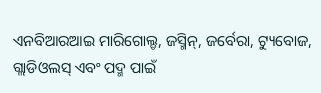ଏନବିଆରଆଇ ମାରିଗୋଲ୍ଡ, ଜସ୍ମିନ୍, ଜର୍ବେରା, ଟ୍ୟୁବୋଜ, ଗ୍ଲାଡିଓଲସ୍ ଏବଂ ପଦ୍ମ ପାଇଁ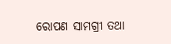ରୋପଣ ସାମଗ୍ରୀ ତଥା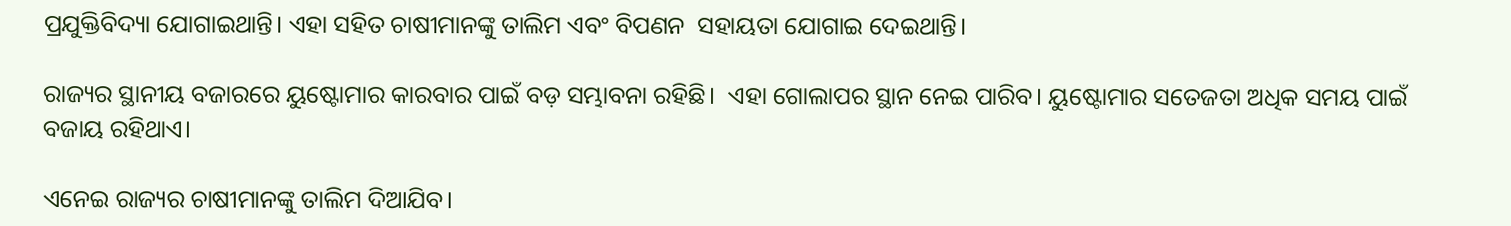ପ୍ରଯୁକ୍ତିବିଦ୍ୟା ଯୋଗାଇଥାନ୍ତି। ଏହା ସହିତ ଚାଷୀମାନଙ୍କୁ ତାଲିମ ଏବଂ ବିପଣନ  ସହାୟତା ଯୋଗାଇ ଦେଇଥାନ୍ତି।

ରାଜ୍ୟର ସ୍ଥାନୀୟ ବଜାରରେ ୟୁଷ୍ଟୋମାର କାରବାର ପାଇଁ ବଡ଼ ସମ୍ଭାବନା ରହିଛି।  ଏହା ଗୋଲାପର ସ୍ଥାନ ନେଇ ପାରିବ। ୟୁଷ୍ଟୋମାର ସତେଜତା ଅଧିକ ସମୟ ପାଇଁ ବଜାୟ ରହିଥାଏ।

ଏନେଇ ରାଜ୍ୟର ଚାଷୀମାନଙ୍କୁ ତାଲିମ ଦିଆଯିବ।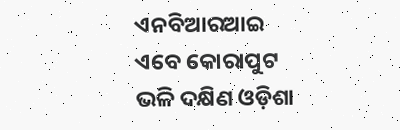ଏନବିଆରଆଇ ଏବେ କୋରାପୁଟ ଭଳି ଦକ୍ଷିଣ ଓଡ଼ିଶା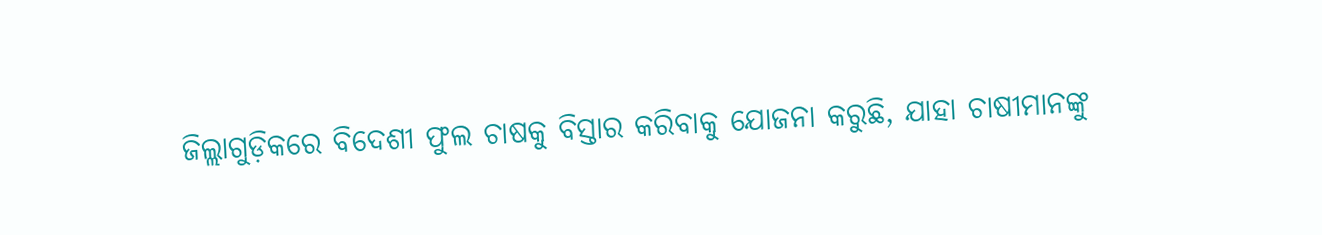ଜିଲ୍ଲାଗୁଡ଼ିକରେ ବିଦେଶୀ ଫୁଲ ଚାଷକୁ ବିସ୍ତାର କରିବାକୁ ଯୋଜନା କରୁଛି, ଯାହା ଚାଷୀମାନଙ୍କୁ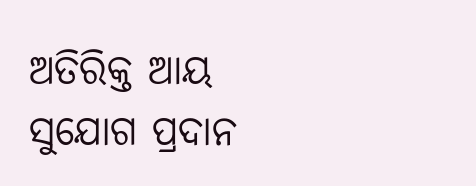ଅତିରିକ୍ତ ଆୟ ସୁଯୋଗ ପ୍ରଦାନ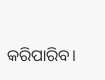କରିପାରିବ।